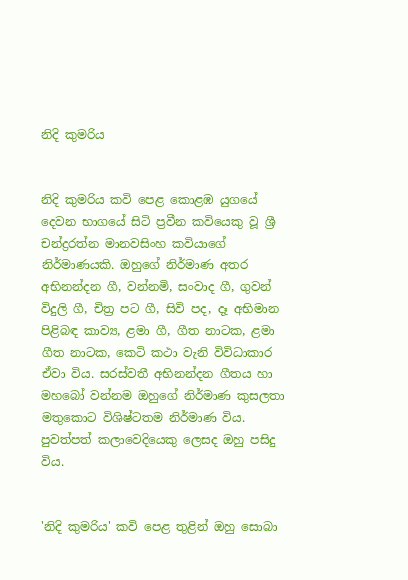නිදි කුමරිය


නිදි කුමරිය කවි පෙළ කොළඹ යුගයේ දෙවන භාගයේ සිටි ප්‍රවීන කවියෙකු වූ ශ්‍රී චන්ද්‍රරත්න මානවසිංහ කවියාගේ නිර්මාණයකි. ඔහුගේ නිර්මාණ අතර අභිනන්දන ගී, වන්නමි, සංවාද ගී, ගුවන් විදුලි ගී, චිත්‍ර පට ගී, සිවි පද, දෑ අභිමාන පිළිබඳ කාව්‍ය, ළමා ගී, ගීත නාටක, ළමා ගීත නාටක, කෙටි කථා වැනි විවිධාකාර ඒවා විය. සරස්‌වතී අභිනන්දන ගීතය හා මහබෝ වන්නම ඔහුගේ නිර්මාණ කුසලතා මතුකොට විශිෂ්ටතම නිර්මාණ විය. පුවත්පත් කලාවෙදියෙකු ලෙසද ඔහු පසිදු විය.


'නිදි කුමරිය' කවි පෙළ තුළින් ඔහු සොබා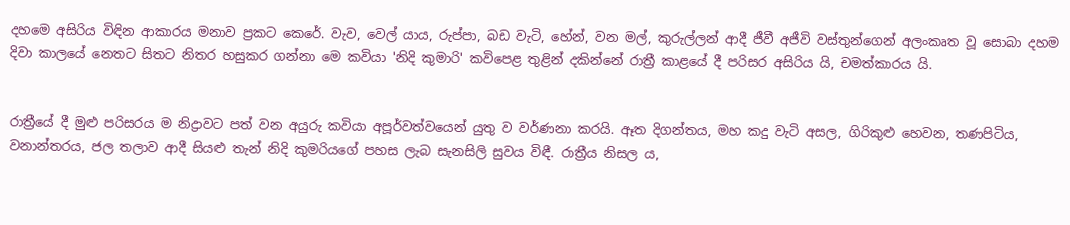දහමෙ අසිරිය විඳින ආකාරය මනාව ප්‍රකට කෙරේ. වැව, වෙල් යාය, රුප්පා, බඩ වැටි, හේන්, වන මල්, කුරුල්ලන් ආදී ජීවී අජීවි වස්‌තුන්ගෙන් අලංකෘත වූ සොබා දහම දිවා කාලයේ නෙතට සිතට නිතර හසුකර ගන්නා මෙ කවියා 'නිදි කුමාරි' කවිපෙළ තුළින් දකින්නේ රාත්‍රී කාළයේ දී පරිසර අසිරිය යි, චමත්කාරය යි.


රාත්‍රීයේ දී මුළු පරිසරය ම නිද්‍රාවට පත් වන අයුරු කවියා අපූර්වත්වයෙන් යුතු ව වර්ණනා කරයි. ඈත දිගන්තය, මහ කදු වැටි අසල, ගිරිකුළු හෙවන, තණපිටිය, වනාන්තරය, ජල තලාව ආදී සියළු තැන් නිදි කුමරියගේ පහස ලැබ සැනසිලි සුවය විඳී. රාත්‍රීය නිසල ය,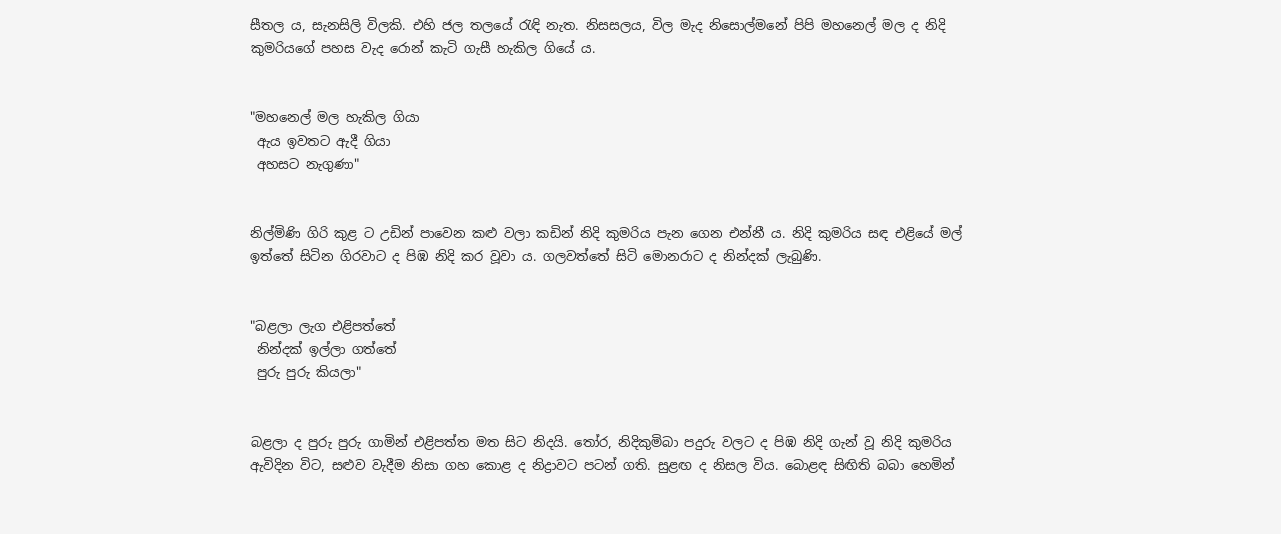සීතල ය, සැනසිලි විලකි. එහි ජල තලයේ රැඳි නැත. නිසසලය, විල මැද නිසොල්මනේ පිපි මහනෙල් මල ද නිදි කුමරියගේ පහස වැද රොන් කැටි ගැසී හැකිල ගියේ ය.


"මහනෙල් මල හැකිල ගියා
 ඇය ඉවතට ඇදී ගියා
 අහසට නැගුණා"


නිල්මිණි ගිරි කුළ ට උඩින් පාවෙන කළු වලා කඩින් නිදි කුමරිය පැන ගෙන එන්නී ය. නිදි කුමරිය සඳ එළියේ මල් ඉත්තේ සිටින ගිරවාට ද පිඹ නිදි කර වූවා ය. ගලවත්තේ සිටි මොනරාට ද නින්දක්‌ ලැබුණි.


"බළලා ලැග එළිපත්තේ
 නින්දක්‌ ඉල්ලා ගත්තේ
 පුරු පුරු කියලා"


බළලා ද පුරු පුරු ගාමින් එළිපත්ත මත සිට නිදයි. තෝර, නිදිකුමිබා පදුරු වලට ද පිඹ නිදි ගැන් වූ නිදි කුමරිය ඇවිදින විට, සළුව වැදීම නිසා ගහ කොළ ද නිද්‍රාවට පටන් ගති. සුළඟ ද නිසල විය. බොළඳ සිඟිති බබා හෙමින්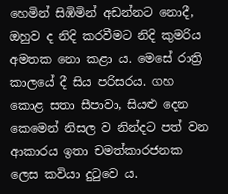හෙමින් සිඹිමින් අඩන්නට නොදී, ඔහුව ද නිදි කරවීමට නිදි කුමරිය අමතක නො කළා ය. මෙසේ රාත්‍රි කාලයේ දී සිය පරිසරය. ගහ කොළ සතා සීපාවා, සියළු දෙන කෙමෙන් නිසල ව නින්දට පත් වන ආකාරය ඉතා චමත්කාරජනක ලෙස කවියා දුටුවෙ ය.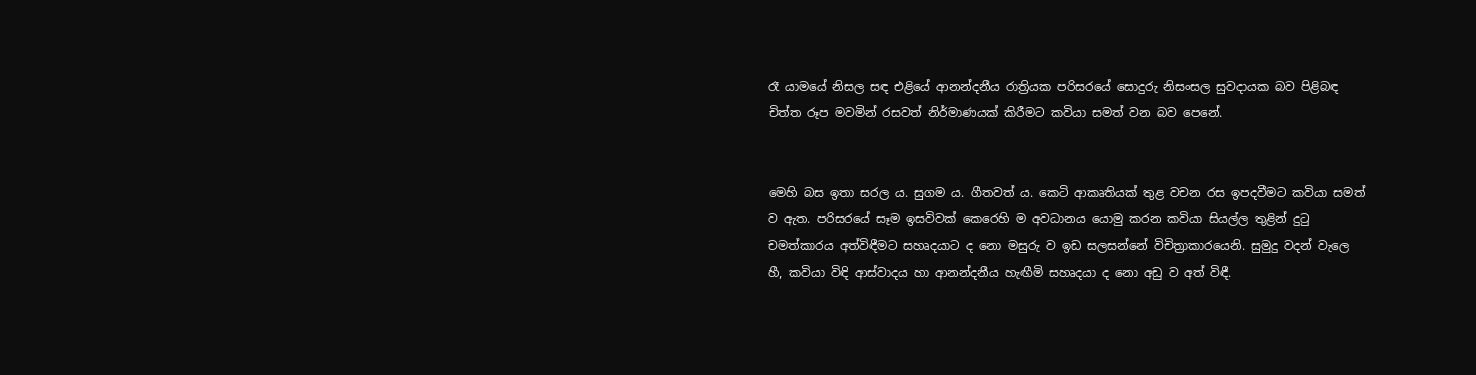රෑ යාමයේ නිසල සඳ එළියේ ආනන්දනීය රාත්‍රියක පරිසරයේ සොදුරු නිසංසල සුවදායක බව පිළිබඳ චිත්ත රූප මවමින් රසවත් නිර්මාණයක්‌ කිරීමට කවියා සමත් වන බව පෙනේ.


මෙහි බස ඉතා සරල ය. සුගම ය. ගීතවත් ය. කෙටි ආකෘතියක්‌ තුළ වචන රස ඉපදවීමට කවියා සමත් ව ඇත. පරිසරයේ සෑම ඉසවිවක්‌ කෙරෙහි ම අවධානය යොමු කරන කවියා සියල්ල තුළින් දුටු චමත්කාරය අත්විඳීමට සහෘදයාට ද නො මසුරු ව ඉඩ සලසන්නේ විචිත්‍රාකාරයෙනි. සුමුදු වදන් වැලෙ හී, කවියා විඳි ආස්‌වාදය හා ආනන්දනීය හැඟීමි සහෘදයා ද නො අඩු ව අත් විඳී.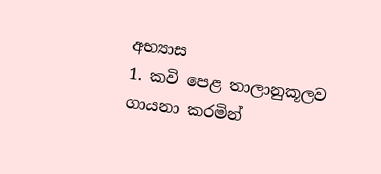අභ්‍යාස
1. කවි පෙළ තාලානුකූලව ගායනා කරමින්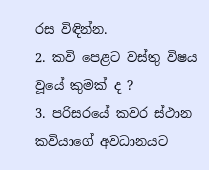රස විඳින්න.
2. කවි පෙළට වස්‌තු විෂය වූයේ කුමක්‌ ද ?
3. පරිසරයේ කවර ස්‌ථාන කවියාගේ අවධානයට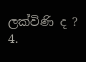ලක්‌විණි ද ?
4.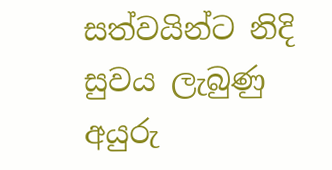සත්වයින්ට නිදි සුවය ලැබුණු අයුරු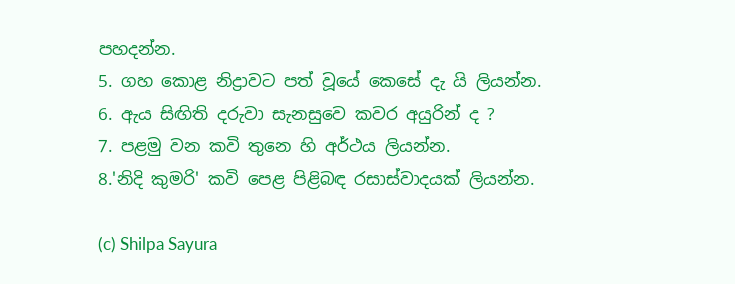පහදන්න.
5. ගහ කොළ නිද්‍රාවට පත් වූයේ කෙසේ දැ යි ලියන්න.
6. ඇය සිඟිති දරුවා සැනසුවෙ කවර අයුරින් ද ?
7. පළමු වන කවි තුනෙ හි අර්ථය ලියන්න.
8.'නිදි කුමරි' කවි පෙළ පිළිබඳ රසාස්‌වාදයක්‌ ලියන්න.

(c) Shilpa Sayura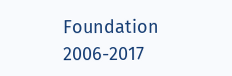Foundation 2006-2017